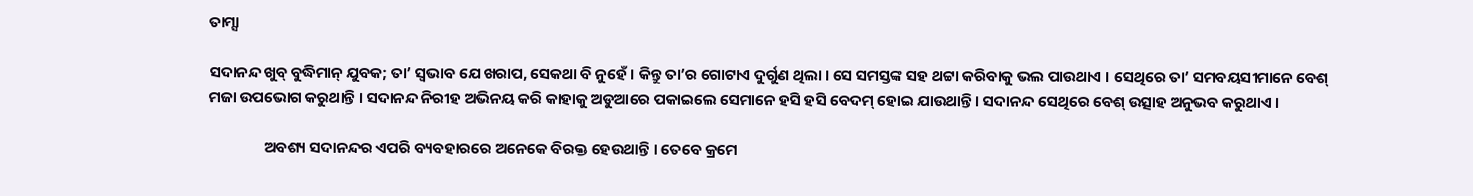ତାମ୍ସା

ସଦାନନ୍ଦ ଖୁବ୍ ବୁଦ୍ଧିମାନ୍ ଯୁବକ; ତା’ ସ୍ୱଭାବ ଯେ ଖରାପ, ସେକଥା ବି ନୁହେଁ । କିନ୍ତୁ ତା’ର ଗୋଟାଏ ଦୁର୍ଗୁଣ ଥିଲା । ସେ ସମସ୍ତଙ୍କ ସହ ଥଟ୍ଟା କରିବାକୁ ଭଲ ପାଉଥାଏ । ସେଥିରେ ତା’ ସମବୟସୀମାନେ ବେଶ୍ ମଜା ଉପଭୋଗ କରୁଥାନ୍ତି । ସଦାନନ୍ଦ ନିରୀହ ଅଭିନୟ କରି କାହାକୁ ଅଡୁଆରେ ପକାଇଲେ ସେମାନେ ହସି ହସି ବେଦମ୍ ହୋଇ ଯାଉଥାନ୍ତି । ସଦାନନ୍ଦ ସେଥିରେ ବେଶ୍ ଉତ୍ସାହ ଅନୁଭବ କରୁଥାଏ ।

                ଅବଶ୍ୟ ସଦାନନ୍ଦର ଏପରି ବ୍ୟବହାରରେ ଅନେକେ ବିରକ୍ତ ହେଉଥାନ୍ତି । ତେବେ କ୍ରମେ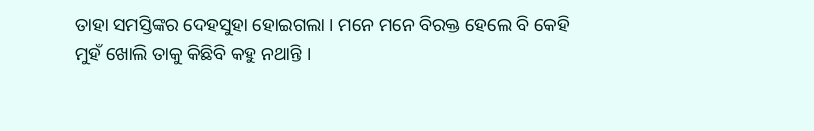ତାହା ସମସ୍ତିଙ୍କର ଦେହସୁହା ହୋଇଗଲା । ମନେ ମନେ ବିରକ୍ତ ହେଲେ ବି କେହି ମୁହଁ ଖୋଲି ତାକୁ କିଛିବି କହୁ ନଥାନ୍ତି ।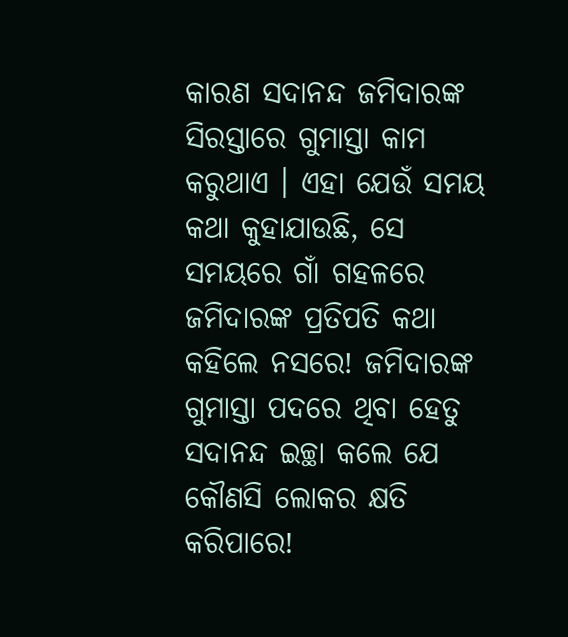କାରଣ ସଦାନନ୍ଦ ଜମିଦାରଙ୍କ ସିରସ୍ତାରେ ଗୁମାସ୍ତା କାମ କରୁଥାଏ । ଏହା ଯେଉଁ ସମୟ କଥା କୁହାଯାଉଛି, ସେ ସମୟରେ ଗାଁ ଗହଳରେ ଜମିଦାରଙ୍କ ପ୍ରତିପତି କଥା କହିଲେ ନସରେ! ଜମିଦାରଙ୍କ ଗୁମାସ୍ତା ପଦରେ ଥିବା ହେତୁ ସଦାନନ୍ଦ ଇଚ୍ଛା କଲେ ଯେ କୌଣସି ଲୋକର କ୍ଷତି କରିପାରେ!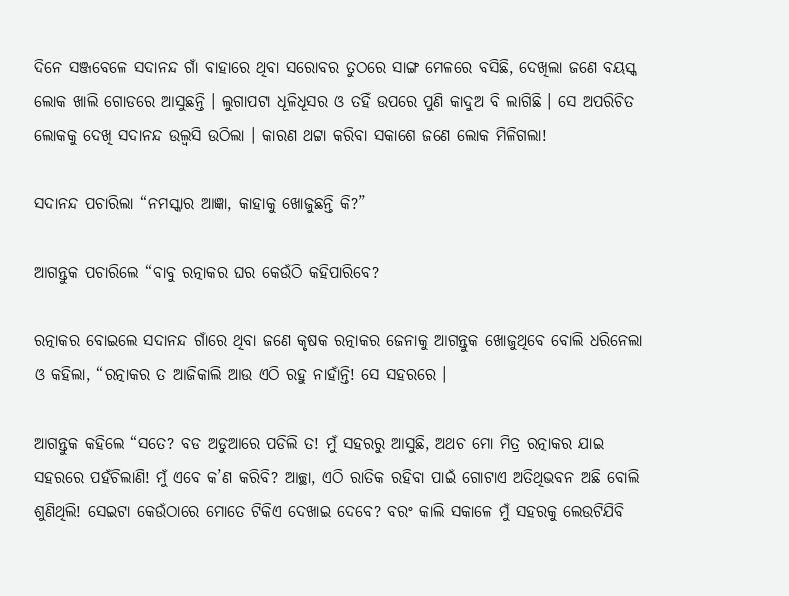ଦିନେ ସଞ୍ଜବେଳେ ସଦାନନ୍ଦ ଗାଁ ବାହାରେ ଥିବା ସରୋବର ତୁଠରେ ସାଙ୍ଗ ମେଳରେ ବସିଛି, ଦେଖିଲା ଜଣେ ବୟସ୍କ ଲୋକ ଖାଲି ଗୋଡରେ ଆସୁଛନ୍ତି । ଲୁଗାପଟା ଧୂଳିଧୂସର ଓ ତହିଁ ଉପରେ ପୁଣି କାଦୁଅ ବି ଲାଗିଛି । ସେ ଅପରିଚିତ ଲୋକକୁ ଦେଖି ସଦାନନ୍ଦ ଉଲ୍ୱସି ଉଠିଲା । କାରଣ ଥଟ୍ଟା କରିବା ସକାଶେ ଜଣେ ଲୋକ ମିଳିଗଲା!

ସଦାନନ୍ଦ ପଚାରିଲା “ନମସ୍କାର ଆଜ୍ଞା, କାହାକୁ ଖୋଜୁଛନ୍ତି କି?”

ଆଗନ୍ତୁକ ପଚାରିଲେ “ବାବୁ ରତ୍ନାକର ଘର କେଉଁଠି କହିପାରିବେ?

ରତ୍ନାକର ବୋଇଲେ ସଦାନନ୍ଦ ଗାଁରେ ଥିବା ଜଣେ କୃଷକ ରତ୍ନାକର ଜେନାକୁ ଆଗନ୍ତୁକ ଖୋଜୁଥିବେ ବୋଲି ଧରିନେଲା ଓ କହିଲା, “ରତ୍ନାକର ତ ଆଜିକାଲି ଆଉ ଏଠି ରହୁ ନାହାଁନ୍ତି! ସେ ସହରରେ ।

ଆଗନ୍ତୁକ କହିଲେ “ସତେ? ବଡ ଅଡୁଆରେ ପଡିଲି ତ! ମୁଁ ସହରରୁ ଆସୁଛି, ଅଥଚ ମୋ ମିତ୍ର ରତ୍ନାକର ଯାଇ ସହରରେ ପହଁଚିଲାଣି! ମୁଁ ଏବେ କ’ଣ କରିବି? ଆଚ୍ଛା, ଏଠି ରାତିକ ରହିବା ପାଇଁ ଗୋଟାଏ ଅତିଥିଭବନ ଅଛି ବୋଲି ଶୁଣିଥିଲି! ସେଇଟା କେଉଁଠାରେ ମୋତେ ଟିକିଏ ଦେଖାଇ ଦେବେ? ବରଂ କାଲି ସକାଳେ ମୁଁ ସହରକୁ ଲେଉଟିଯିବି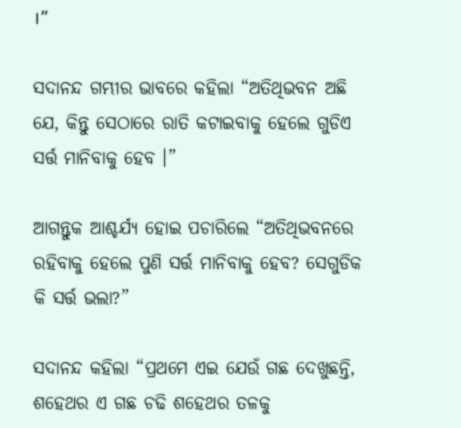।”

ସଦାନନ୍ଦ ଗମ୍ଭୀର ଭାବରେ କହିଲା “ଅତିଥିଭବନ ଅଛି ଯେ, କିନ୍ତୁ ସେଠାରେ ରାତି କଟାଇବାକୁ ହେଲେ ଗୁଡିଏ ସର୍ତ୍ତ ମାନିବାକୁ ହେବ ।”

ଆଗନ୍ତୁକ ଆଶ୍ଚର୍ଯ୍ୟ ହୋଇ ପଚାରିଲେ “ଅତିଥିଭବନରେ ରହିବାକୁ ହେଲେ ପୁଣି ସର୍ତ୍ତ ମାନିବାକୁ ହେବ? ସେଗୁଡିକ କି ସର୍ତ୍ତ ଭଲା?”

ସଦାନନ୍ଦ କହିଲା “ପ୍ରଥମେ ଏଇ ଯେଉଁ ଗଛ ଦେଖୁଛନ୍ତି, ଶହେଥର ଏ ଗଛ ଚଢି ଶହେଥର ତଳକୁ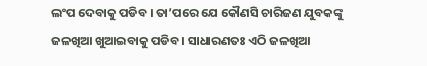ଲଂପ ଦେବାକୁ ପଡିବ । ତା’ପରେ ଯେ କୌଣସି ଚାରିଜଣ ଯୁବକଙ୍କୁ ଜଳଖିଆ ଖୁଆଇବାକୁ ପଡିବ । ସାଧାରଣତଃ ଏଠି ଜଳଖିଆ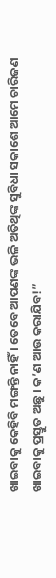ଖାଇବାକୁ କେହିବି ମଙ୍ଗନ୍ତି ନାହିଁ । ତେବେ ଆପଣଙ୍କ ଭଳି ଅତିଥିଙ୍କ ସୁବିଧା ସକାଶେ ଆମେ ଚାରିଜଣ ଖାଇବାକୁ ପ୍ରସ୍ତୁତ ଅଛୁ । କ’ଣ ଆଉ କରାଯିବ!”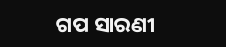ଗପ ସାରଣୀ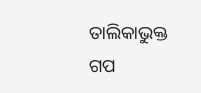ତାଲିକାଭୁକ୍ତ ଗପ